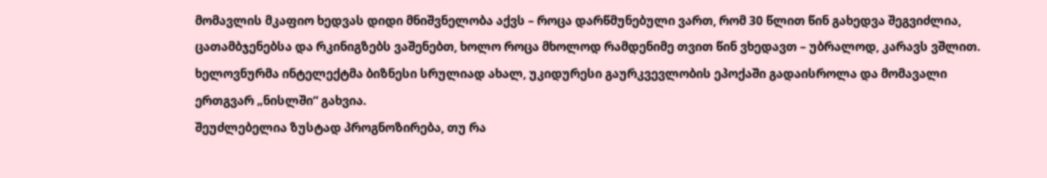მომავლის მკაფიო ხედვას დიდი მნიშვნელობა აქვს – როცა დარწმუნებული ვართ, რომ 30 წლით წინ გახედვა შეგვიძლია, ცათამბჯენებსა და რკინიგზებს ვაშენებთ, ხოლო როცა მხოლოდ რამდენიმე თვით წინ ვხედავთ – უბრალოდ, კარავს ვშლით. ხელოვნურმა ინტელექტმა ბიზნესი სრულიად ახალ, უკიდურესი გაურკვევლობის ეპოქაში გადაისროლა და მომავალი ერთგვარ „ნისლში“ გახვია.
შეუძლებელია ზუსტად პროგნოზირება, თუ რა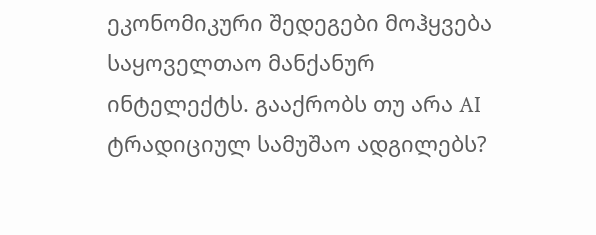ეკონომიკური შედეგები მოჰყვება საყოველთაო მანქანურ ინტელექტს. გააქრობს თუ არა AI ტრადიციულ სამუშაო ადგილებს?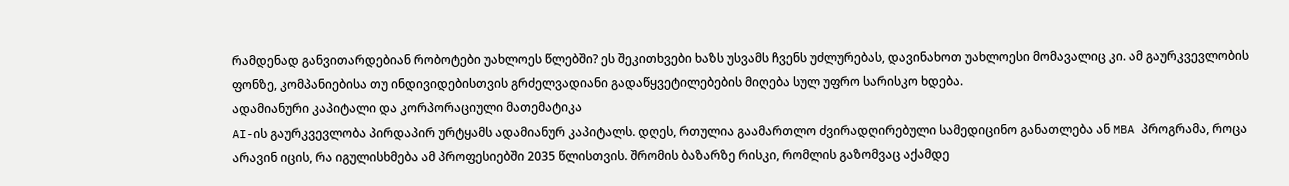რამდენად განვითარდებიან რობოტები უახლოეს წლებში? ეს შეკითხვები ხაზს უსვამს ჩვენს უძლურებას, დავინახოთ უახლოესი მომავალიც კი. ამ გაურკვევლობის ფონზე, კომპანიებისა თუ ინდივიდებისთვის გრძელვადიანი გადაწყვეტილებების მიღება სულ უფრო სარისკო ხდება.
ადამიანური კაპიტალი და კორპორაციული მათემატიკა
AI-ის გაურკვევლობა პირდაპირ ურტყამს ადამიანურ კაპიტალს. დღეს, რთულია გაამართლო ძვირადღირებული სამედიცინო განათლება ან MBA პროგრამა, როცა არავინ იცის, რა იგულისხმება ამ პროფესიებში 2035 წლისთვის. შრომის ბაზარზე რისკი, რომლის გაზომვაც აქამდე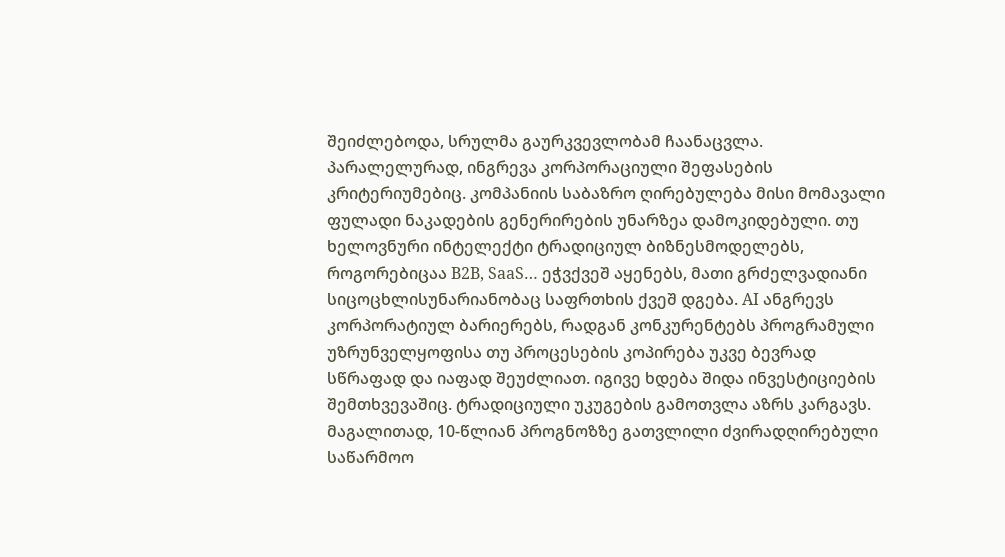შეიძლებოდა, სრულმა გაურკვევლობამ ჩაანაცვლა.
პარალელურად, ინგრევა კორპორაციული შეფასების კრიტერიუმებიც. კომპანიის საბაზრო ღირებულება მისი მომავალი ფულადი ნაკადების გენერირების უნარზეა დამოკიდებული. თუ ხელოვნური ინტელექტი ტრადიციულ ბიზნესმოდელებს, როგორებიცაა B2B, SaaS… ეჭვქვეშ აყენებს, მათი გრძელვადიანი სიცოცხლისუნარიანობაც საფრთხის ქვეშ დგება. AI ანგრევს კორპორატიულ ბარიერებს, რადგან კონკურენტებს პროგრამული უზრუნველყოფისა თუ პროცესების კოპირება უკვე ბევრად სწრაფად და იაფად შეუძლიათ. იგივე ხდება შიდა ინვესტიციების შემთხვევაშიც. ტრადიციული უკუგების გამოთვლა აზრს კარგავს. მაგალითად, 10-წლიან პროგნოზზე გათვლილი ძვირადღირებული საწარმოო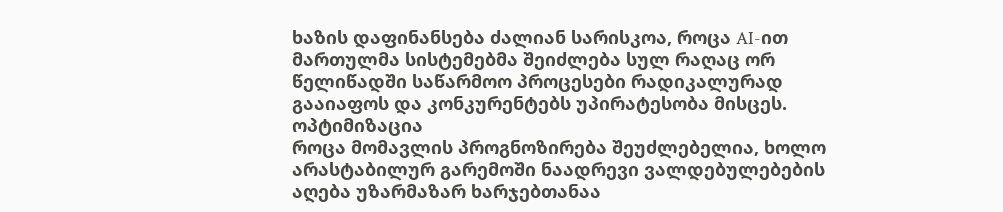ხაზის დაფინანსება ძალიან სარისკოა, როცა AI-ით მართულმა სისტემებმა შეიძლება სულ რაღაც ორ წელიწადში საწარმოო პროცესები რადიკალურად გააიაფოს და კონკურენტებს უპირატესობა მისცეს.
ოპტიმიზაცია
როცა მომავლის პროგნოზირება შეუძლებელია, ხოლო არასტაბილურ გარემოში ნაადრევი ვალდებულებების აღება უზარმაზარ ხარჯებთანაა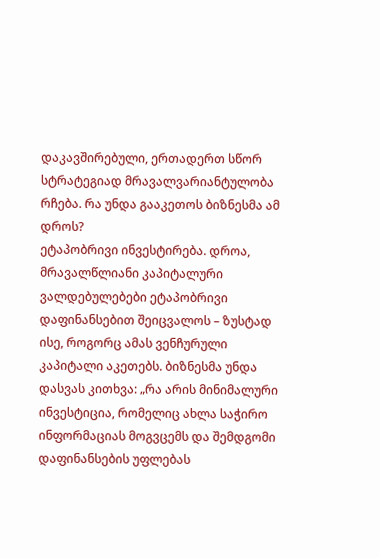დაკავშირებული, ერთადერთ სწორ სტრატეგიად მრავალვარიანტულობა რჩება. რა უნდა გააკეთოს ბიზნესმა ამ დროს?
ეტაპობრივი ინვესტირება. დროა, მრავალწლიანი კაპიტალური ვალდებულებები ეტაპობრივი დაფინანსებით შეიცვალოს – ზუსტად ისე, როგორც ამას ვენჩურული კაპიტალი აკეთებს. ბიზნესმა უნდა დასვას კითხვა: „რა არის მინიმალური ინვესტიცია, რომელიც ახლა საჭირო ინფორმაციას მოგვცემს და შემდგომი დაფინანსების უფლებას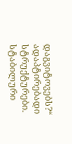დაგვიტოვებს?“
ადაპტირებადი სტრუქტურები. სტაბილური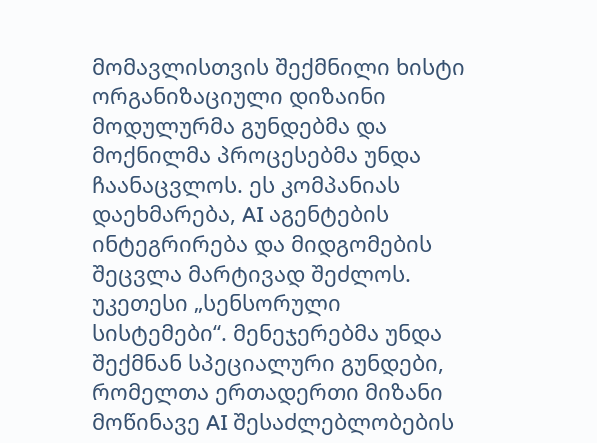მომავლისთვის შექმნილი ხისტი ორგანიზაციული დიზაინი მოდულურმა გუნდებმა და მოქნილმა პროცესებმა უნდა ჩაანაცვლოს. ეს კომპანიას დაეხმარება, AI აგენტების ინტეგრირება და მიდგომების შეცვლა მარტივად შეძლოს.
უკეთესი „სენსორული სისტემები“. მენეჯერებმა უნდა შექმნან სპეციალური გუნდები, რომელთა ერთადერთი მიზანი მოწინავე AI შესაძლებლობების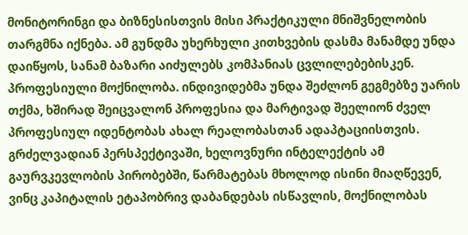მონიტორინგი და ბიზნესისთვის მისი პრაქტიკული მნიშვნელობის თარგმნა იქნება. ამ გუნდმა უხერხული კითხვების დასმა მანამდე უნდა დაიწყოს, სანამ ბაზარი აიძულებს კომპანიას ცვლილებებისკენ.
პროფესიული მოქნილობა. ინდივიდებმა უნდა შეძლონ გეგმებზე უარის თქმა, ხშირად შეიცვალონ პროფესია და მარტივად შეელიონ ძველ პროფესიულ იდენტობას ახალ რეალობასთან ადაპტაციისთვის.
გრძელვადიან პერსპექტივაში, ხელოვნური ინტელექტის ამ გაურვკევლობის პირობებში, წარმატებას მხოლოდ ისინი მიაღწევენ, ვინც კაპიტალის ეტაპობრივ დაბანდებას ისწავლის, მოქნილობას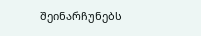შეინარჩუნებს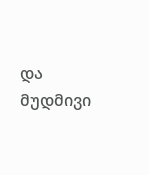და მუდმივი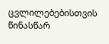ცვლილებებისთვის წინასწარ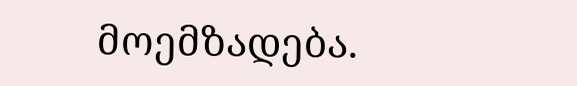მოემზადება.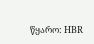წყარო: HBR